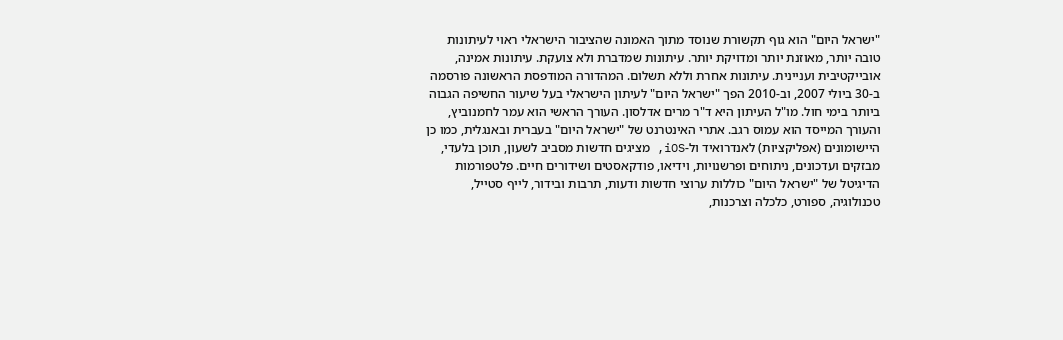"ישראל היום" הוא גוף תקשורת שנוסד מתוך האמונה שהציבור הישראלי ראוי לעיתונות טובה יותר, מאוזנת יותר ומדויקת יותר. עיתונות שמדברת ולא צועקת. עיתונות אמינה, אובייקטיבית ועניינית. עיתונות אחרת וללא תשלום. המהדורה המודפסת הראשונה פורסמה ב-30 ביולי 2007, וב-2010 הפך "ישראל היום" לעיתון הישראלי בעל שיעור החשיפה הגבוה ביותר בימי חול. מו"ל העיתון היא ד"ר מרים אדלסון. העורך הראשי הוא עמר לחמנוביץ, והעורך המייסד הוא עמוס רגב. אתרי האינטרנט של "ישראל היום" בעברית ובאנגלית, כמו כן היישומונים (אפליקציות) לאנדרואיד ול-iOS, מציגים חדשות מסביב לשעון, תוכן בלעדי, מבזקים ועדכונים, ניתוחים ופרשנויות, וידיאו, פודקאסטים ושידורים חיים. פלטפורמות הדיגיטל של "ישראל היום" כוללות ערוצי חדשות ודעות, תרבות ובידור, לייף סטייל, טכנולוגיה, ספורט, כלכלה וצרכנות,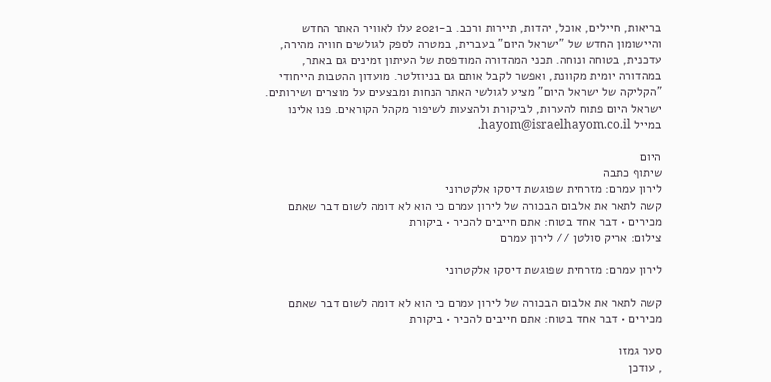בריאות, חיילים, אוכל, יהדות, תיירות ורכב. ב-2021 עלו לאוויר האתר החדש והיישומון החדש של "ישראל היום" בעברית, במטרה לספק לגולשים חוויה מהירה, עדכנית, בטוחה ונוחה. תכני המהדורה המודפסת של העיתון זמינים גם באתר, במהדורה יומית מקוונת, ואפשר לקבל אותם גם בניוזלטר. מועדון ההטבות הייחודי "הקליקה של ישראל היום" מציע לגולשי האתר הנחות ומבצעים על מוצרים ושירותים. ישראל היום פתוח להערות, לביקורת ולהצעות לשיפור מקהל הקוראים. פנו אלינו במייל hayom@israelhayom.co.il.

היום
שיתוף כתבה
לירון עמרם: מזרחית שפוגשת דיסקו אלקטרוני
קשה לתאר את אלבום הבכורה של לירון עמרם כי הוא לא דומה לשום דבר שאתם מכירים • דבר אחד בטוח: אתם חייבים להכיר • ביקורת
צילום: אריק סולטן // לירון עמרם

לירון עמרם: מזרחית שפוגשת דיסקו אלקטרוני

קשה לתאר את אלבום הבכורה של לירון עמרם כי הוא לא דומה לשום דבר שאתם מכירים • דבר אחד בטוח: אתם חייבים להכיר • ביקורת

סער גמזו
, עודכן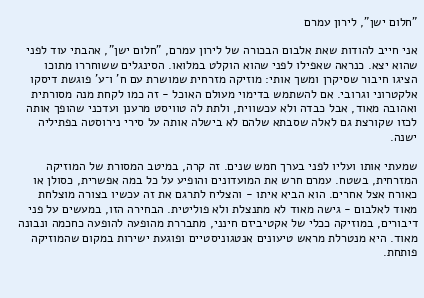"חלום ישן", לירון עמרם

אני חייב להודות שאת אלבום הבכורה של לירון עמרם, "חלום ישן", אהבתי עוד לפני שהוא יצא. כנראה שאפילו לפני שהוא הוקלט במלואו. הסינגלים ששוחררו מתוכו הציגו חיבור שסיקרן ומשך אותי: מוזיקה מזרחית שמושרת עם ח' ו־ע' פוגשת דיסקו אלקטרוני וגרובי. אם להשתמש בדימוי מעולם האוכל - זה כמו לקחת מנה מסורתית ואהובה מאוד, אבל כבדה ולא עכשווית, ולתת לה טוויסט מרענן ועדכני שהופך אותה לכזו שקורצת גם לאלה שסבתא שלהם לא בישלה אותה על סירי נירוסטה בפתיליה ישנה.

שמעתי אותו ועליו לפני בערך חמש שנים. זה קרה, במיטב המסורת של המוזיקה המזרחית, בשטח. עמרם חרש את המועדונים והופיע על כל במה אפשרית, כסולן או כאורח אצל אחרים. הוא הביא איתו - והצליח לתרגם את זה עכשיו בצורה מוצלחת מאוד לאלבום - גישה מאוד לא מתנצלת ולא פוליטית. הבחירה הזו, במעשים על פני דיבורים, במוזיקה ככלי של אקטיביזם חינני, מתבררת מהופעה להופעה כחכמה ונבונה מאוד. היא מנטרלת מראש טיעונים אנטגוניסטיים ופוגעת ישירות במקום שהמוזיקה פותחת.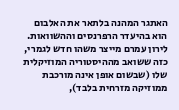האתגר המהנה בלתאר את האלבום הוא בהיעדר הרפרנסים וההשוואות. לירון עמרם מייצר משהו חדש לגמרי, כזה ששואב מההיסטוריה המוזיקלית שלו (שבשום אופן אינה מורכבת ממוזיקה מזרחית בלבד),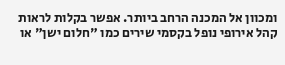ומכוון אל המכנה הרחב ביותר. אפשר בקלות לראות קהל אירופי נופל בקסמי שירים כמו "חלום ישן" או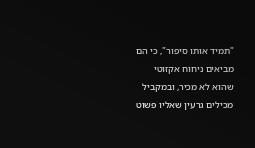"תמיד אותו סיפור", כי הם מביאים ניחוח אקזוטי שהוא לא מכיר, ובמקביל מכילים גרעין שאליו פשוט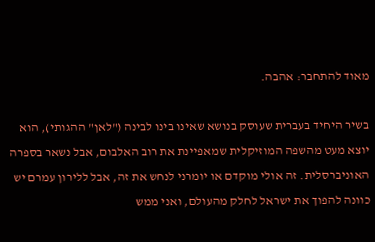מאוד להתחבר: אהבה.

בשיר היחיד בעברית שעוסק בנושא שאינו בינו לבינה ("לאן" ההגותי), הוא יוצא מעט מהשפה המוזיקלית שמאפיינת את רוב האלבום, אבל נשאר בספרה האוניברסלית. זה אולי מוקדם או יומרני לנחש את זה, אבל ללירון עמרם יש כוונה להפוך את ישראל לחלק מהעולם, ואני ממש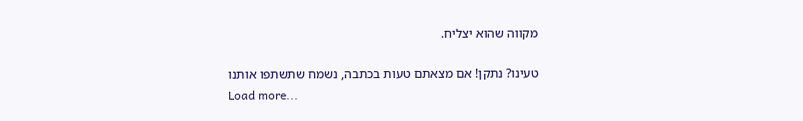מקווה שהוא יצליח.

טעינו? נתקן! אם מצאתם טעות בכתבה, נשמח שתשתפו אותנו
Load more...